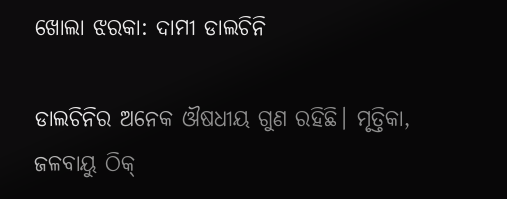ଖୋଲା ଝରକା: ଦାମୀ ଡାଲଚିନି

ଡାଲଚିନିର ଅନେକ ଔଷଧୀୟ ଗୁଣ ରହିଛି। ମୃତ୍ତିକା, ଜଳବାୟୁ ଠିକ୍‌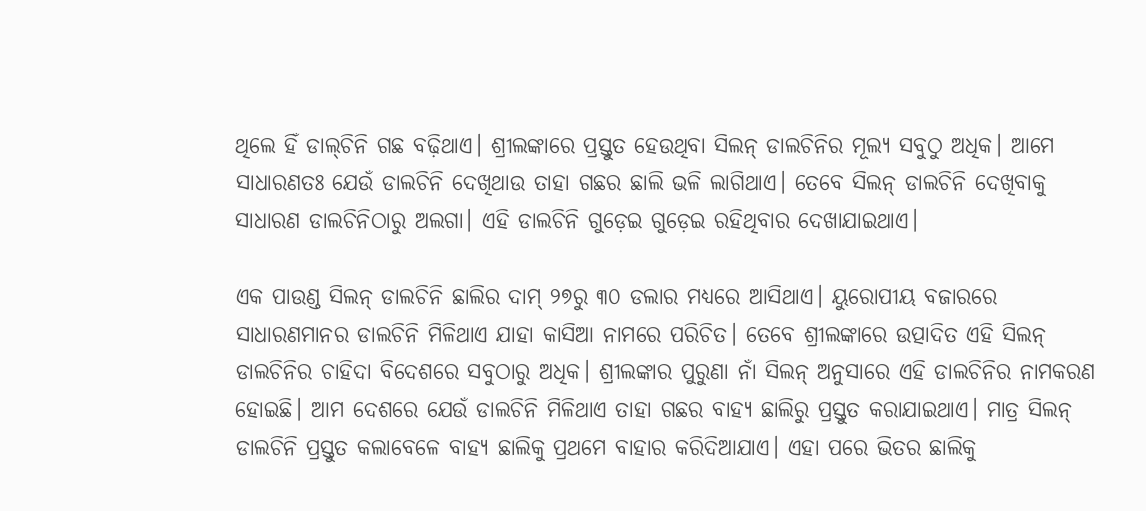ଥିଲେ ହିଁ ଡାଲ୍‌ଚିନି ଗଛ ବଢ଼ିଥାଏ। ଶ୍ରୀଲଙ୍କାରେ ପ୍ରସ୍ତୁତ ହେଉଥିବା ସିଲନ୍‌ ଡାଲଚିନିର ମୂଲ୍ୟ ସବୁଠୁ ଅଧିକ। ଆମେ ସାଧାରଣତଃ ଯେଉଁ ଡାଲଚିନି ଦେଖିଥାଉ ତାହା ଗଛର ଛାଲି ଭଳି ଲାଗିଥାଏ। ତେବେ ସିଲନ୍‌ ଡାଲଚିନି ଦେଖିବାକୁ ସାଧାରଣ ଡାଲଚିନିଠାରୁ ଅଲଗା। ଏହି ଡାଲଚିନି ଗୁଡ଼େଇ ଗୁଡ଼େଇ ରହିଥିବାର ଦେଖାଯାଇଥାଏ।

ଏକ ପାଉଣ୍ଡ ସିଲନ୍‌ ଡାଲଚିନି ଛାଲିର ଦାମ୍‌ ୨୭ରୁ ୩୦ ଡଲାର ମଧ୍ୟରେ ଆସିଥାଏ। ୟୁରୋପୀୟ ବଜାରରେ ସାଧାରଣମାନର ଡାଲଚିନି ମିଳିଥାଏ ଯାହା କାସିଆ ନାମରେ ପରିଚିତ। ତେବେ ଶ୍ରୀଲଙ୍କାରେ ଉତ୍ପାଦିତ ଏହି ସିଲନ୍‌ ଡାଲଚିନିର ଚାହିଦା ବିଦେଶରେ ସବୁଠାରୁ ଅଧିକ। ଶ୍ରୀଲଙ୍କାର ପୁରୁଣା ନାଁ ସିଲନ୍‌ ଅନୁସାରେ ଏହି ଡାଲଚିନିର ନାମକରଣ ହୋଇଛି। ଆମ ଦେଶରେ ଯେଉଁ ଡାଲଚିନି ମିଳିଥାଏ ତାହା ଗଛର ବାହ୍ୟ ଛାଲିରୁ ପ୍ରସ୍ତୁତ କରାଯାଇଥାଏ। ମାତ୍ର ସିଲନ୍‌ ଡାଲଚିନି ପ୍ରସ୍ତୁତ କଲାବେଳେ ବାହ୍ୟ ଛାଲିକୁ ପ୍ରଥମେ ବାହାର କରିଦିଆଯାଏ। ଏହା ପରେ ଭିତର ଛାଲିକୁ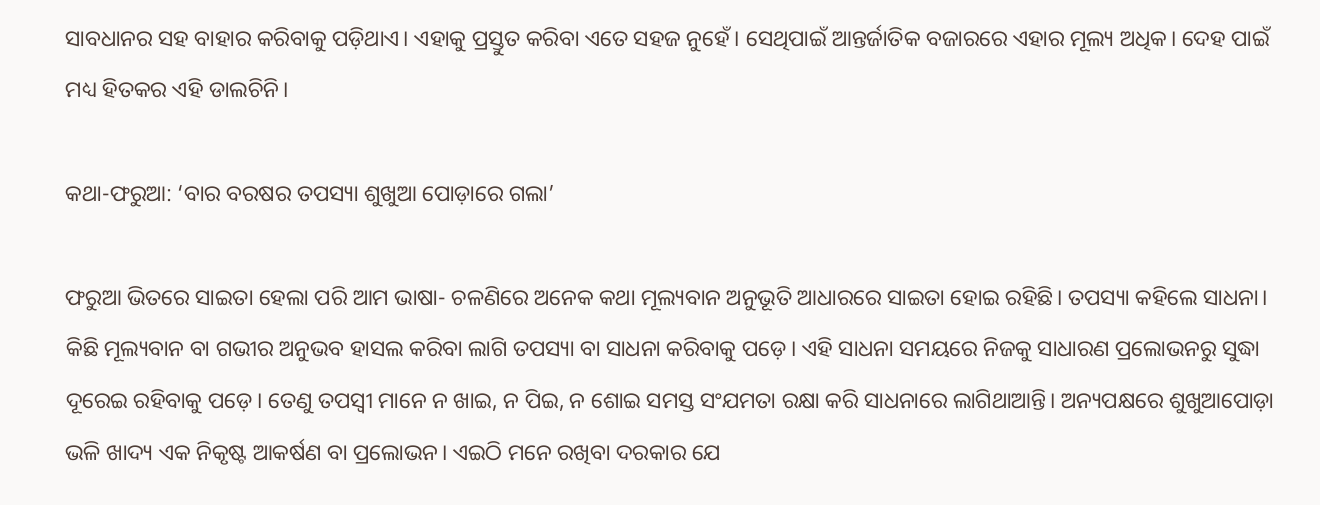ସାବଧାନର ସହ ବାହାର କରିବାକୁ ପଡ଼ିଥାଏ। ଏହାକୁ ପ୍ରସ୍ତୁତ କରିବା ଏତେ ସହଜ ନୁହେଁ। ସେଥିପାଇଁ ଆନ୍ତର୍ଜାତିକ ବଜାରରେ ଏହାର ମୂଲ୍ୟ ଅଧିକ। ଦେହ ପାଇଁ ମଧ୍ୟ ହିତକର ଏହି ଡାଲଚିନି।

କଥା-ଫରୁଆ: ‘ବାର ବରଷର ତପସ୍ୟା ଶୁଖୁଆ ପୋଡ଼ାରେ ଗଲା’

ଫରୁଆ ଭିତରେ ସାଇତା ହେଲା ପରି ଆମ ଭାଷା- ଚଳଣିରେ ଅନେକ କଥା ମୂଲ୍ୟବାନ ଅନୁଭୂତି ଆଧାରରେ ସାଇତା ହୋଇ ରହିଛି। ତପସ୍ୟା କହିଲେ ସାଧନା। କିଛି ମୂଲ୍ୟବାନ ବା ଗଭୀର ଅନୁଭବ ହାସଲ କରିବା ଲାଗି ତପସ୍ୟା ବା ସାଧନା କରିବାକୁ ପଡ଼େ। ଏହି ସାଧନା ସମୟରେ ନିଜକୁ ସାଧାରଣ ପ୍ରଲୋଭନରୁ ସୁଦ୍ଧା ଦୂରେଇ ରହିବାକୁ ପଡ଼େ। ତେଣୁ ତପସ୍ବୀ ମାନେ ନ ଖାଇ, ନ ପିଇ, ନ ଶୋଇ ସମସ୍ତ ସଂଯମତା ରକ୍ଷା କରି ସାଧନାରେ ଲାଗିଥାଆନ୍ତି। ଅନ୍ୟପକ୍ଷରେ ଶୁଖୁଆପୋଡ଼ା ଭଳି ଖାଦ୍ୟ ଏକ ନିକୃଷ୍ଟ ଆକର୍ଷଣ ବା ପ୍ରଲୋଭନ। ଏଇଠି ମନେ ରଖିବା ଦରକାର ଯେ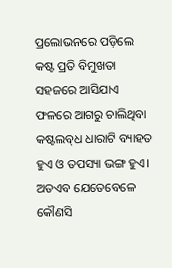ପ୍ରଲୋଭନରେ ପଡ଼ିଲେ କଷ୍ଟ ପ୍ରତି ବିମୁଖତା ସହଜରେ ଆସିଯାଏ ଫଳରେ ଆଗରୁ ଚାଲିଥିବା କଷ୍ଟଲବ୍‌ଧ ଧାରାଟି ବ୍ୟାହତ ହୁଏ ଓ ତପସ୍ୟା ଭଙ୍ଗ ହୁଏ। ଅତଏବ ଯେତେବେଳେ କୌଣସି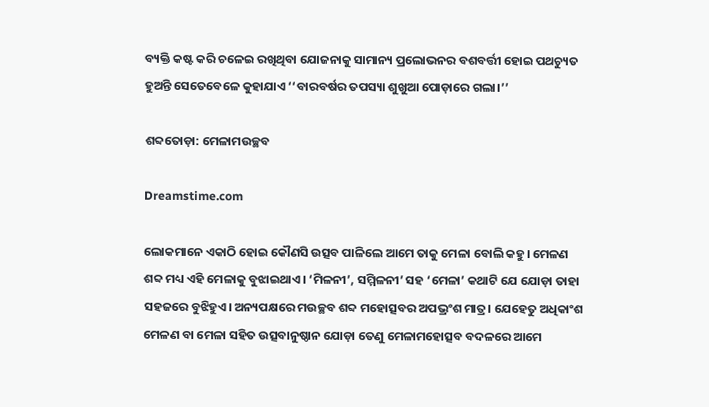ବ୍ୟକ୍ତି କଷ୍ଟ କରି ଚଳେଇ ରଖିଥିବା ଯୋଜନାକୁ ସାମାନ୍ୟ ପ୍ରଲୋଭନର ବଶବର୍ତ୍ତୀ ହୋଇ ପଥଚ୍ୟୁତ ହୁଅନ୍ତି ସେତେବେଳେ କୁହାଯାଏ ‘‘ବାରବର୍ଷର ତପସ୍ୟା ଶୁଖୁଆ ପୋଡ଼ାରେ ଗଲା।’’

ଶବ୍ଦତୋଡ଼ା: ମେଳାମଉଚ୍ଛବ

Dreamstime.com

ଲୋକମାନେ ଏକାଠି ହୋଇ କୌଣସି ଉତ୍ସବ ପାଳିଲେ ଆମେ ତାକୁ ମେଳା ବୋଲି କହୁ। ମେଳଣ ଶବ୍ଦ ମଧ୍ୟ ଏହି ମେଳାକୁ ବୁଝାଇଥାଏ। ‘ମିଳନୀ’, ସମ୍ମିଳନୀ’ ସହ ‘ମେଳା’ କଥାଟି ଯେ ଯୋଡ଼ା ତାହା ସହଜରେ ବୁଝିହୁଏ। ଅନ୍ୟପକ୍ଷରେ ମଉଚ୍ଛବ ଶବ୍ଦ ମହୋତ୍ସବର ଅପଭ୍ରଂଶ ମାତ୍ର। ଯେହେତୁ ଅଧିକାଂଶ ମେଳଣ ବା ମେଳା ସହିତ ଉତ୍ସବାନୁଷ୍ଠାନ ଯୋଡ଼ା ତେଣୁ ମେଳାମହୋତ୍ସବ ବଦଳରେ ଆମେ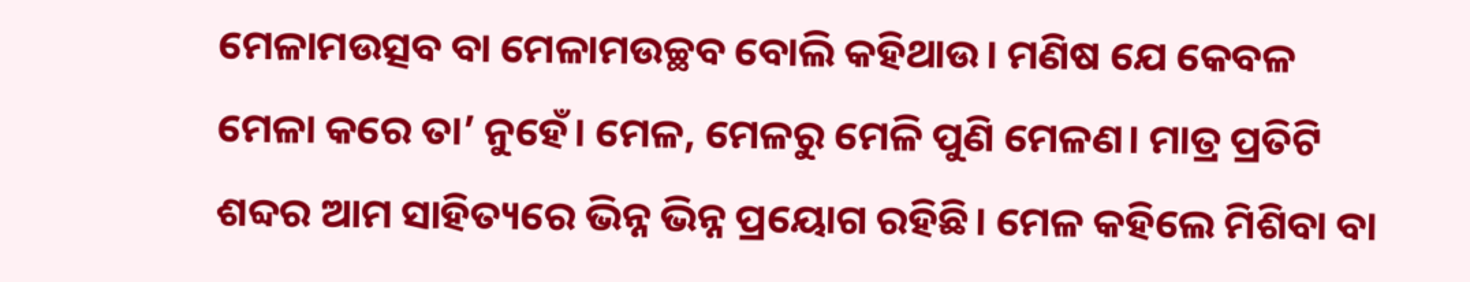ମେଳାମଉତ୍ସବ ବା ମେଳାମଉଚ୍ଛବ ବୋଲି କହିଥାଉ। ମଣିଷ ଯେ କେବଳ ମେଳା କରେ ତା’ ନୁହେଁ। ମେଳ, ମେଳରୁ ମେଳି ପୁଣି ମେଳଣ। ମାତ୍ର ପ୍ରତିଟି ଶବ୍ଦର ଆମ ସାହିତ୍ୟରେ ଭିନ୍ନ ଭିନ୍ନ ପ୍ରୟୋଗ ରହିଛି। ମେଳ କହିଲେ ମିଶିବା ବା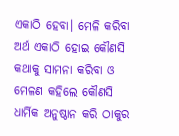ଏକାଠି ହେବା। ମେଳି କରିବା ଅର୍ଥ ଏକାଠି ହୋଇ କୌଣସି କଥାକୁ ସାମନା କରିବା ଓ ମେଳଣ କହିଲେ କୌଣସି ଧାର୍ମିକ ଅନୁଷ୍ଠାନ କରି ଠାକୁର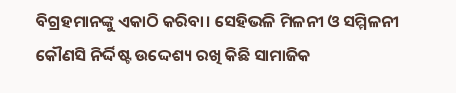ବିଗ୍ରହମାନଙ୍କୁ ଏକାଠି କରିବା। ସେହିଭଳି ମିଳନୀ ଓ ସମ୍ମିଳନୀ କୌଣସି ନିର୍ଦ୍ଦିଷ୍ଟ ଉଦ୍ଦେଶ୍ୟ ରଖି କିଛି ସାମାଜିକ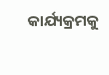କାର୍ଯ୍ୟକ୍ରମକୁ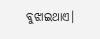ବୁଝାଇଥାଏ।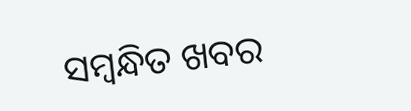ସମ୍ବନ୍ଧିତ ଖବର